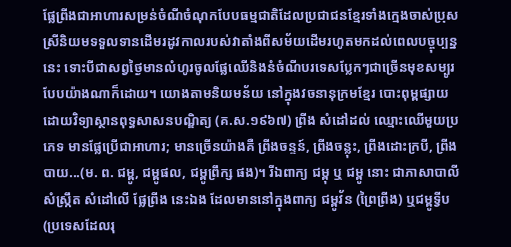ផ្លែព្រីងជាអាហារសម្រន់ចំណីចំណុកបែបធម្មជាតិដែលប្រជាជនខ្មែរទាំងក្មេងចាស់ប្រុសស្រីនិយមទទួលទានដើមរដូវកាលរបស់វាតាំងពីសម័យដើមរហូតមកដល់ពេលបច្ចុប្បន្ននេះ ទោះបីជាសព្វថ្ងៃមានលំហូរចូលផ្លែឈើនិងនំចំណីបរទេសប្លែកៗជាច្រើនមុខសម្បូរបែបយ៉ាងណាក៏ដោយ។ យោងតាមនិយមន័យ នៅក្នុងវចនានុក្រមខ្មែរ បោះពុម្ពផ្សាយដោយវិទ្យាស្ថានពុទ្ធសាសនបណ្ឌិត្យ (គ.ស.១៩៦៧) ព្រីង សំដៅដល់ ឈ្មោះឈើមួយប្រភេទ មានផ្លែប្រើជាអាហារ; មានច្រើនយ៉ាងគឺ ព្រីងចន្ទន៍, ព្រីងចន្លុះ, ព្រីងដោះក្របី, ព្រីងបាយ...(ម. ព. ជម្ពូ, ជម្ពូផល, ជម្ពូព្រឹក្ស ផង)។ រីឯពាក្យ ជម្ពុ ឬ ជម្ពូ នោះ ជាភាសាបាលីសំស្រ្កឹត សំដៅលើ ផ្លែព្រីង នេះឯង ដែលមាននៅក្នុងពាក្យ ជម្ពូវ័ន (ព្រៃព្រីង) ឬជម្ពូទ្វីប (ប្រទេសដែលរុ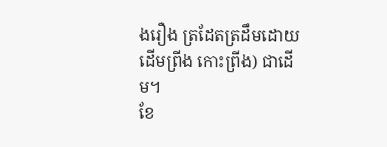ងរឿង ត្រដែតត្រដឹមដោយដើមព្រីង កោះព្រីង) ជាដើម។
ខែ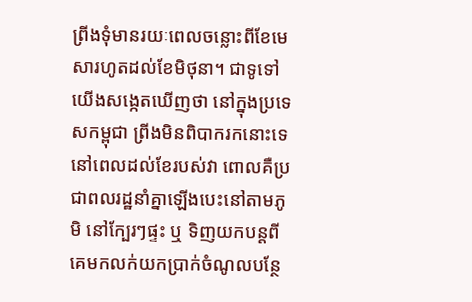ព្រីងទុំមានរយៈពេលចន្លោះពីខែមេសារហូតដល់ខែមិថុនា។ ជាទូទៅ យើងសង្កេតឃើញថា នៅក្នុងប្រទេសកម្ពុជា ព្រីងមិនពិបាករកនោះទេនៅពេលដល់ខែរបស់វា ពោលគឺប្រជាពលរដ្ឋនាំគ្នាឡើងបេះនៅតាមភូមិ នៅក្បែរៗផ្ទះ ឬ ទិញយកបន្តពីគេមកលក់យកប្រាក់ចំណូលបន្ថែ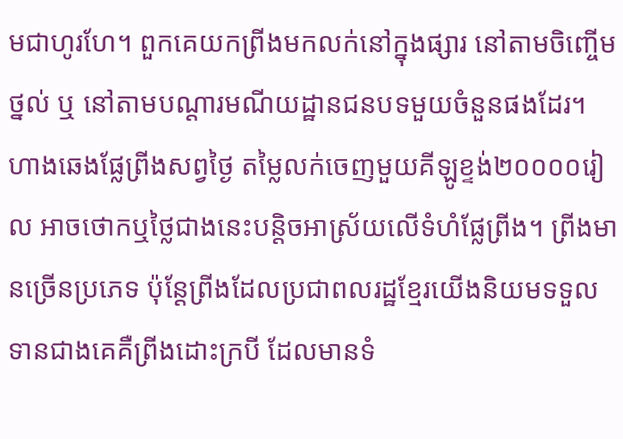មជាហូរហែ។ ពួកគេយកព្រីងមកលក់នៅក្នុងផ្សារ នៅតាមចិញ្ចើមថ្នល់ ឬ នៅតាមបណ្តារមណីយដ្ឋានជនបទមួយចំនួនផងដែរ។ ហាងឆេងផ្លែព្រីងសព្វថ្ងៃ តម្លៃលក់ចេញមួយគីឡូខ្ទង់២០០០០រៀល អាចថោកឬថ្លៃជាងនេះបន្តិចអាស្រ័យលើទំហំផ្លែព្រីង។ ព្រីងមានច្រើនប្រភេទ ប៉ុន្តែព្រីងដែលប្រជាពលរដ្ឋខ្មែរយើងនិយមទទួលទានជាងគេគឺព្រីងដោះក្របី ដែលមានទំ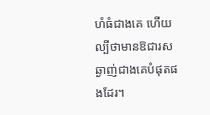ហំធំជាងគេ ហើយល្បីថាមានឱជារសឆ្ងាញ់ជាងគេបំផុតផងដែរ។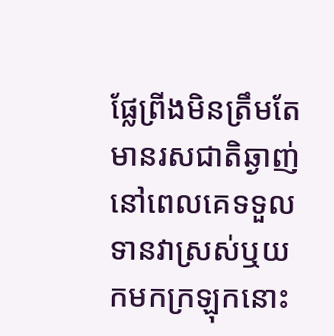ផ្លែព្រីងមិនត្រឹមតែមានរសជាតិឆ្ងាញ់នៅពេលគេទទួលទានវាស្រស់ឬយកមកក្រឡុកនោះ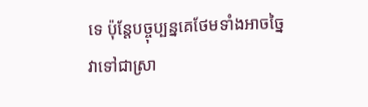ទេ ប៉ុន្តែបច្ចុប្បន្នគេថែមទាំងអាចច្នៃវាទៅជាស្រា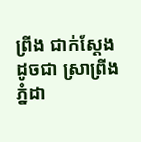ព្រីង ជាក់ស្តែងដូចជា ស្រាព្រីងភ្នំដា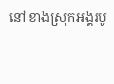នៅខាងស្រុកអង្គរបូ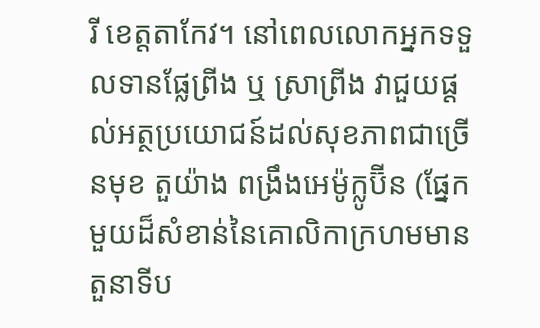រី ខេត្តតាកែវ។ នៅពេលលោកអ្នកទទួលទានផ្លែព្រីង ឬ ស្រាព្រីង វាជួយផ្តល់អត្ថប្រយោជន៍ដល់សុខភាពជាច្រើនមុខ តួយ៉ាង ពង្រឹងអេម៉ូក្លូប៊ីន (ផ្នែកមួយដ៏សំខាន់នៃគោលិកាក្រហមមានតួនាទីប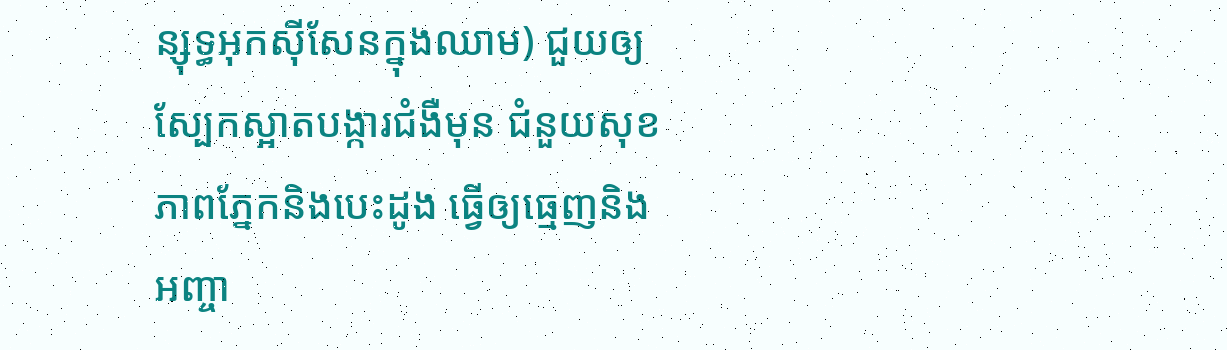ន្សុទ្ធអុកស៊ីសែនក្នុងឈាម) ជួយឲ្យស្បែកស្អាតបង្ការជំងឺមុន ជំនួយសុខភាពភ្នែកនិងបេះដូង ធ្វើឲ្យធ្មេញនិងអញ្ចា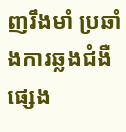ញរឹងមាំ ប្រឆាំងការឆ្លងជំងឺផ្សេង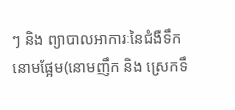ៗ និង ព្យាបាលអាការៈនៃជំងឺទឹកនោមផ្អែម(នោមញឹក និង ស្រេកទឹ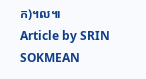ក)។ល៕
Article by SRIN SOKMEAN